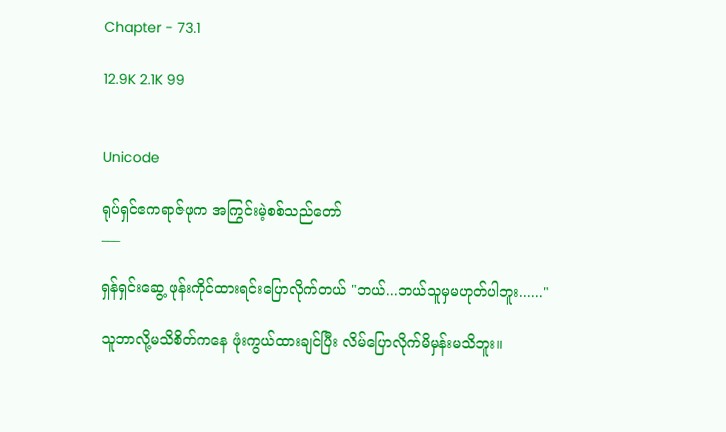Chapter - 73.1

12.9K 2.1K 99


Unicode

ရုပ်ရှင်ဧကရာဇ်ဖုက အကြွင်းမဲ့စစ်သည်တော်
___

ရှန်ရှင်းဆွေ့ ဖုန်းကိုင်ထားရင်းပြောလိုက်တယ် "ဘယ်...ဘယ်သူမှမဟုတ်ပါဘူး......"

သူဘာလို့မသိစိတ်ကနေ ဖုံးကွယ်ထားချင်ပြီး လိမ်ပြောလိုက်မိမှန်းမသိဘူး။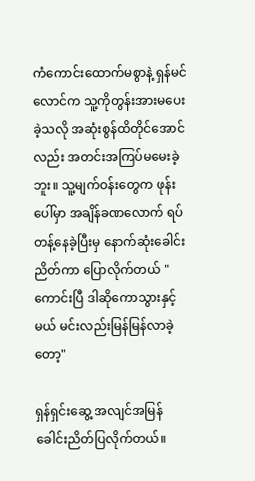ကံကောင်းထောက်မစွာနဲ့ ရှန်မင်လောင်က သူ့ကိုတွန်းအားမပေးခဲ့သလို အဆုံးစွန်ထိတိုင်အောင်လည်း အတင်းအကြပ်မမေးခဲ့ဘူး။ သူ့မျက်ဝန်းတွေက ဖုန်းပေါ်မှာ အချိန်ခဏလောက် ရပ်တန့်နေခဲ့ပြီးမှ နောက်ဆုံးခေါင်းညိတ်ကာ ပြောလိုက်တယ် "ကောင်းပြီ ဒါဆိုကောသွားနှင့်မယ် မင်းလည်းမြန်မြန်လာခဲ့တော့"

ရှန်ရှင်းဆွေ့ အလျင်အမြန်ခေါင်းညိတ်ပြလိုက်တယ်။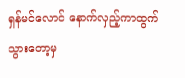ရှန်မင်လောင် နောက်လှည့်ကာထွက်သွားတော့မှ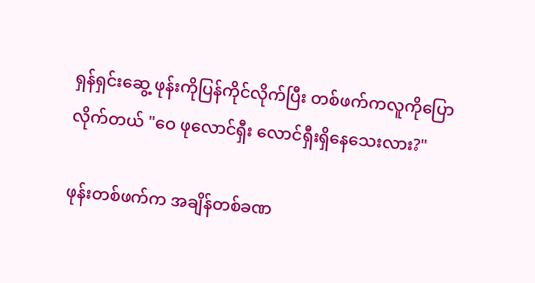ရှန်ရှင်းဆွေ့ ဖုန်းကိုပြန်ကိုင်လိုက်ပြီး တစ်ဖက်ကလူကိုပြောလိုက်တယ် "ဝေ ဖုလောင်ရှီး လောင်ရှီးရှိနေသေးလား?"

ဖုန်းတစ်ဖက်က အချိန်တစ်ခဏ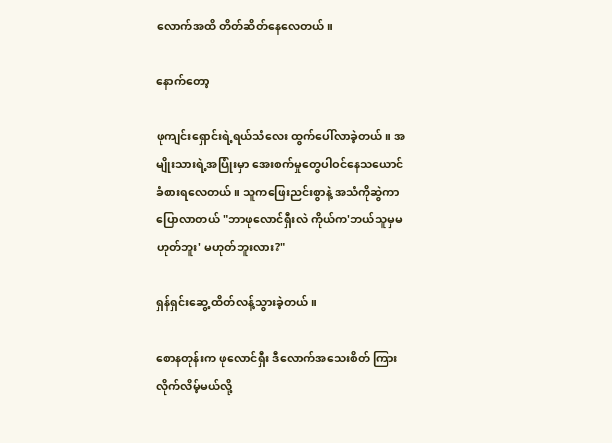လောက်အထိ တိတ်ဆိတ်နေလေတယ်။

နောက်တော့

ဖုကျင်းရှောင်းရဲ့ရယ်သံလေး ထွက်ပေါ်လာခဲ့တယ်။ အမျိုးသားရဲ့အပြုံးမှာ အေးစက်မှုတွေပါဝင်နေသယောင် ခံစားရလေတယ်။ သူကဖြေးညင်းစွာနဲ့ အသံကိုဆွဲကာပြောလာတယ် "ဘာဖုလောင်ရှီးလဲ ကိုယ်က'ဘယ်သူမှမဟုတ်ဘူး' မဟုတ်ဘူးလား?"

ရှန်ရှင်းဆွေ့ ထိတ်လန့်သွားခဲ့တယ်။

စောနတုန်းက ဖုလောင်ရှီး ဒီလောက်အသေးစိတ် ကြားလိုက်လိမ့်မယ်လို့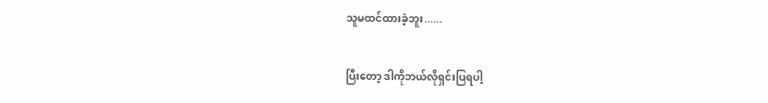သူမထင်ထားခဲ့ဘူး......

ပြီးတော့ ဒါကိုဘယ်လိုရှင်းပြရပါ့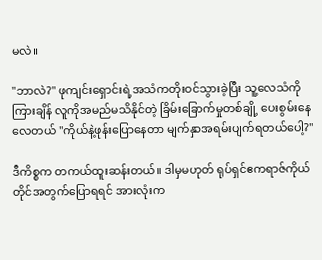မလဲ။

"ဘာလဲ?" ဖုကျင်းရှောင်းရဲ့အသံကတိုးဝင်သွားခဲ့ပြီး သူ့လေသံကိုကြားချိန် လူကိုအမည်မသိနိုင်တဲ့ ခြိမ်းခြောက်မှုတစ်ချို့ ပေးစွမ်းနေလေတယ် "ကိုယ်နဲ့ဖုန်းပြောနေတာ မျက်နှာအရမ်းပျက်ရတယ်ပေါ့?"

ဒီကိစ္စက တကယ်ထူးဆန်းတယ်။ ဒါမှမဟုတ် ရုပ်ရှင်ဧကရာဇ်ကိုယ်တိုင်အတွက်ပြောရရင် အားလုံးက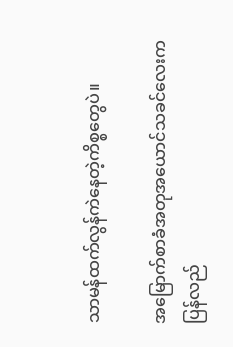သာမန်ထက်လွန်ကဲနေတဲ့ကိစ္စတွေပဲ။

အမြောက်စာခံအတုအယောင်သခင်လေးကပြန်လည်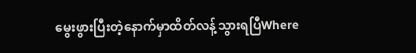မွေးဖွားပြီးတဲ့နောက်မှာထိတ်လန့်သွားရပြီWhere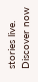stories live. Discover now